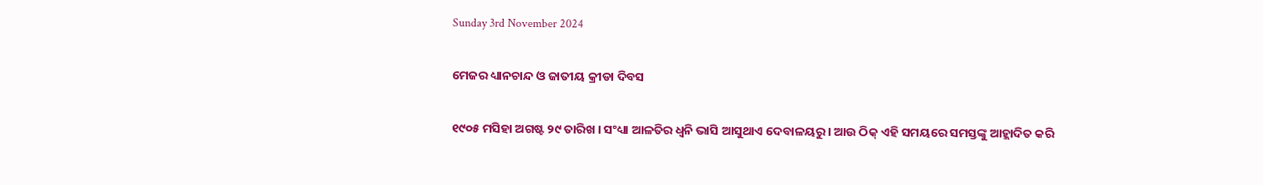Sunday 3rd November 2024

ମେଜର ଧ୍ୟାନଚାନ୍ଦ ଓ ଜାତୀୟ କ୍ରୀଡା ଦିବସ

୧୯୦୫ ମସିହା ଅଗଷ୍ଟ ୨୯ ତାରିଖ । ସଂଧ୍ୟା ଆଳତିର ଧ୍ୱନି ଭାସି ଆସୁଥାଏ ଦେବାଳୟରୁ । ଆଉ ଠିକ୍ ଏହି ସମୟରେ ସମସ୍ତଙ୍କୁ ଆହ୍ଲାଦିତ କରି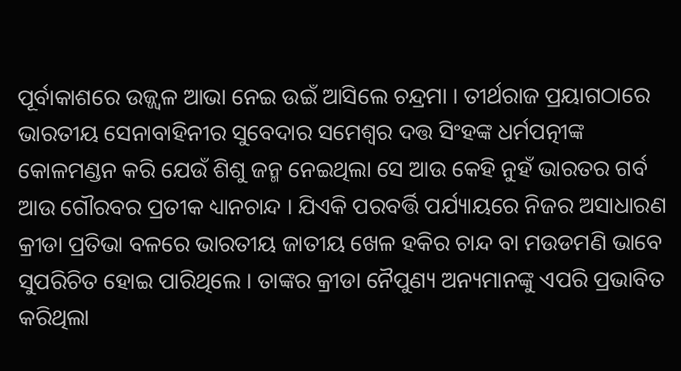ପୂର୍ବାକାଶରେ ଉଜ୍ଜ୍ୱଳ ଆଭା ନେଇ ଉଇଁ ଆସିଲେ ଚନ୍ଦ୍ରମା । ତୀର୍ଥରାଜ ପ୍ରୟାଗଠାରେ ଭାରତୀୟ ସେନାବାହିନୀର ସୁବେଦାର ସମେଶ୍ୱର ଦତ୍ତ ସିଂହଙ୍କ ଧର୍ମପତ୍ନୀଙ୍କ କୋଳମଣ୍ଡନ କରି ଯେଉଁ ଶିଶୁ ଜନ୍ମ ନେଇଥିଲା ସେ ଆଉ କେହି ନୁହଁ ଭାରତର ଗର୍ବ ଆଉ ଗୌରବର ପ୍ରତୀକ ଧ୍ୟାନଚାନ୍ଦ । ଯିଏକି ପରବର୍ତ୍ତି ପର୍ଯ୍ୟାୟରେ ନିଜର ଅସାଧାରଣ କ୍ରୀଡା ପ୍ରତିଭା ବଳରେ ଭାରତୀୟ ଜାତୀୟ ଖେଳ ହକିର ଚାନ୍ଦ ବା ମଉଡମଣି ଭାବେ ସୁପରିଚିତ ହୋଇ ପାରିଥିଲେ । ତାଙ୍କର କ୍ରୀଡା ନୈପୁଣ୍ୟ ଅନ୍ୟମାନଙ୍କୁ ଏପରି ପ୍ରଭାବିତ କରିଥିଲା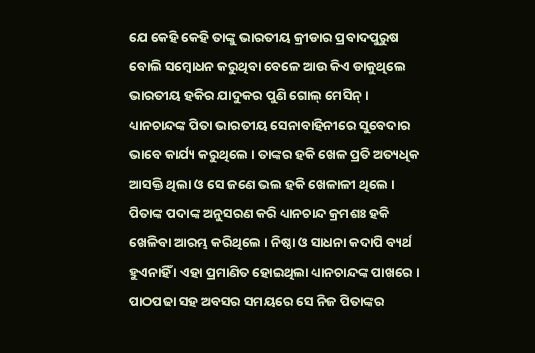ଯେ କେହି କେହି ତାଙ୍କୁ ଭାରତୀୟ କ୍ରୀଡାର ପ୍ରବାଦପୁରୁଷ ବୋଲି ସମ୍ବୋଧନ କରୁଥିବା ବେଳେ ଆଉ କିଏ ଡାକୁଥିଲେ ଭାରତୀୟ ହକିର ଯାଦୁକର ପୁଣି ଗୋଲ୍ ମେସିନ୍ ।
ଧ୍ୟାନଚାନ୍ଦଙ୍କ ପିତା ଭାରତୀୟ ସେନାବାହିନୀରେ ସୁବେଦାର ଭାବେ କାର୍ଯ୍ୟ କରୁଥିଲେ । ତାଙ୍କର ହକି ଖେଳ ପ୍ରତି ଅତ୍ୟଧିକ ଆସକ୍ତି ଥିଲା ଓ ସେ ଜଣେ ଭଲ ହକି ଖେଳାଳୀ ଥିଲେ । ପିତାଙ୍କ ପଦାଙ୍କ ଅନୁସରଣ କରି ଧ୍ୟାନଚାନ୍ଦ କ୍ରମଶଃ ହକି ଖେଳିବା ଆରମ୍ଭ କରିଥିଲେ । ନିଷ୍ଠା ଓ ସାଧନା କଦାପି ବ୍ୟର୍ଥ ହୁଏନାହିଁ । ଏହା ପ୍ରମାଣିତ ହୋଇଥିଲା ଧ୍ୟାନଚାନ୍ଦଙ୍କ ପାଖରେ । ପାଠପଢା ସହ ଅବସର ସମୟରେ ସେ ନିଜ ପିତାଙ୍କର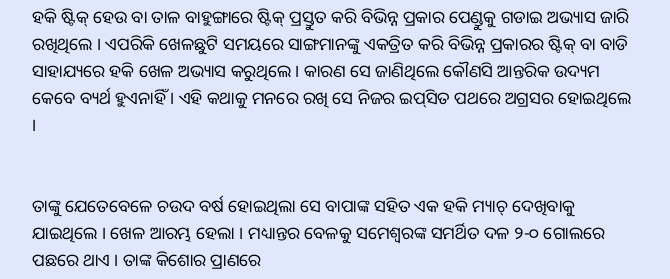ହକି ଷ୍ଟିକ୍ ହେଉ ବା ତାଳ ବାହୁଙ୍ଗାରେ ଷ୍ଟିକ୍ ପ୍ରସ୍ତୁତ କରି ବିଭିନ୍ନ ପ୍ରକାର ପେଣ୍ଡୁକୁ ଗଡାଇ ଅଭ୍ୟାସ ଜାରି ରଖିଥିଲେ । ଏପରିକି ଖେଳଛୁଟି ସମୟରେ ସାଙ୍ଗମାନଙ୍କୁ ଏକତ୍ରିତ କରି ବିଭିନ୍ନ ପ୍ରକାରର ଷ୍ଟିକ୍ ବା ବାଡି ସାହାଯ୍ୟରେ ହକି ଖେଳ ଅଭ୍ୟାସ କରୁଥିଲେ । କାରଣ ସେ ଜାଣିଥିଲେ କୌଣସି ଆନ୍ତରିକ ଉଦ୍ୟମ କେବେ ବ୍ୟର୍ଥ ହୁଏନାହିଁ । ଏହି କଥାକୁ ମନରେ ରଖି ସେ ନିଜର ଇପ୍‌ସିତ ପଥରେ ଅଗ୍ରସର ହୋଇଥିଲେ ।


ତାଙ୍କୁ ଯେତେବେଳେ ଚଉଦ ବର୍ଷ ହୋଇଥିଲା ସେ ବାପାଙ୍କ ସହିତ ଏକ ହକି ମ୍ୟାଚ୍ ଦେଖିବାକୁ ଯାଇଥିଲେ । ଖେଳ ଆରମ୍ଭ ହେଲା । ମଧ୍ୟାନ୍ତର ବେଳକୁ ସମେଶ୍ୱରଙ୍କ ସମର୍ଥିତ ଦଳ ୨-୦ ଗୋଲରେ ପଛରେ ଥାଏ । ତାଙ୍କ କିଶୋର ପ୍ରାଣରେ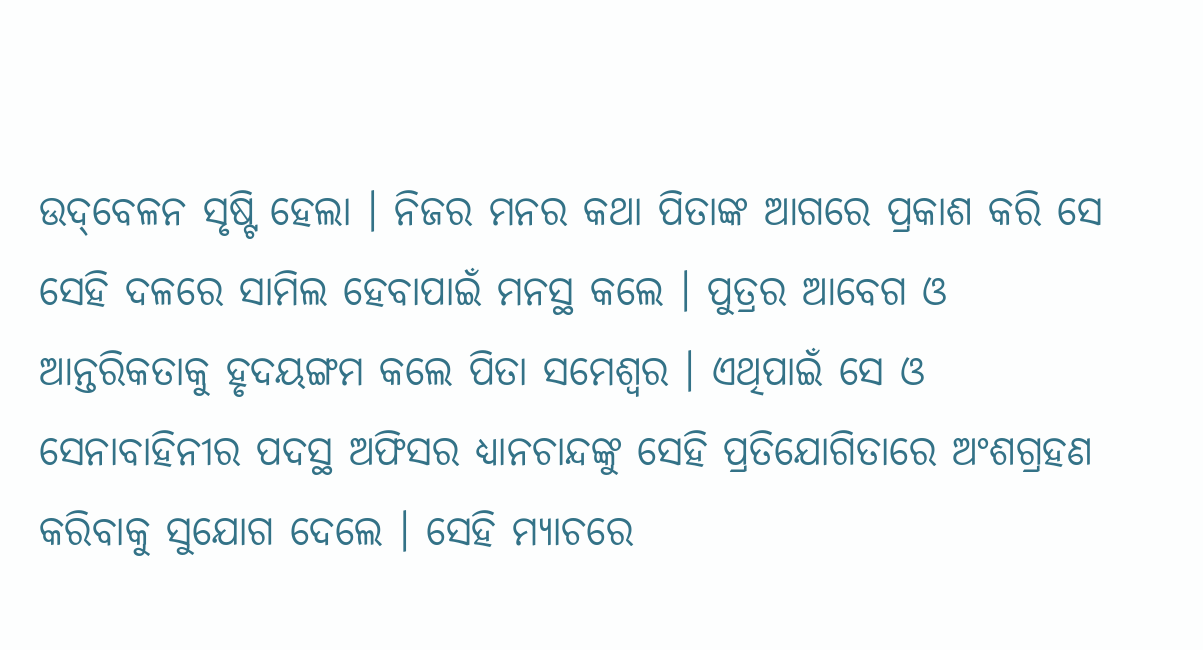ଉଦ୍‌ବେଳନ ସୃଷ୍ଟି ହେଲା । ନିଜର ମନର କଥା ପିତାଙ୍କ ଆଗରେ ପ୍ରକାଶ କରି ସେ ସେହି ଦଳରେ ସାମିଲ ହେବାପାଇଁ ମନସ୍ଥ କଲେ । ପୁତ୍ରର ଆବେଗ ଓ ଆନ୍ତରିକତାକୁ ହୃଦୟଙ୍ଗମ କଲେ ପିତା ସମେଶ୍ୱର । ଏଥିପାଇଁ ସେ ଓ ସେନାବାହିନୀର ପଦସ୍ଥ ଅଫିସର ଧ୍ୟାନଚାନ୍ଦଙ୍କୁ ସେହି ପ୍ରତିଯୋଗିତାରେ ଅଂଶଗ୍ରହଣ କରିବାକୁ ସୁଯୋଗ ଦେଲେ । ସେହି ମ୍ୟାଚରେ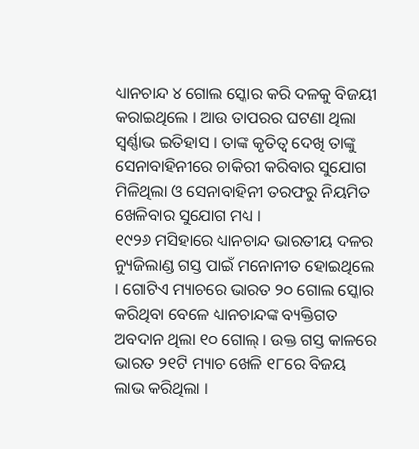ଧ୍ୟାନଚାନ୍ଦ ୪ ଗୋଲ ସ୍କୋର କରି ଦଳକୁ ବିଜୟୀ କରାଇଥିଲେ । ଆଉ ତାପରର ଘଟଣା ଥିଲା ସ୍ୱର୍ଣ୍ଣାଭ ଇତିହାସ । ତାଙ୍କ କୃତିତ୍ୱ ଦେଖି ତାଙ୍କୁ ସେନାବାହିନୀରେ ଚାକିରୀ କରିବାର ସୁଯୋଗ ମିଳିଥିଲା ଓ ସେନାବାହିନୀ ତରଫରୁ ନିୟମିତ ଖେଳିବାର ସୁଯୋଗ ମଧ୍ୟ ।
୧୯୨୬ ମସିହାରେ ଧ୍ୟାନଚାନ୍ଦ ଭାରତୀୟ ଦଳର ନ୍ୟୁଜିଲାଣ୍ଡ ଗସ୍ତ ପାଇଁ ମନୋନୀତ ହୋଇଥିଲେ । ଗୋଟିଏ ମ୍ୟାଚରେ ଭାରତ ୨୦ ଗୋଲ ସ୍କୋର କରିଥିବା ବେଳେ ଧ୍ୟାନଚାନ୍ଦଙ୍କ ବ୍ୟକ୍ତିଗତ ଅବଦାନ ଥିଲା ୧୦ ଗୋଲ୍ । ଉକ୍ତ ଗସ୍ତ କାଳରେ ଭାରତ ୨୧ଟି ମ୍ୟାଚ ଖେଳି ୧୮ରେ ବିଜୟ ଲାଭ କରିଥିଲା ।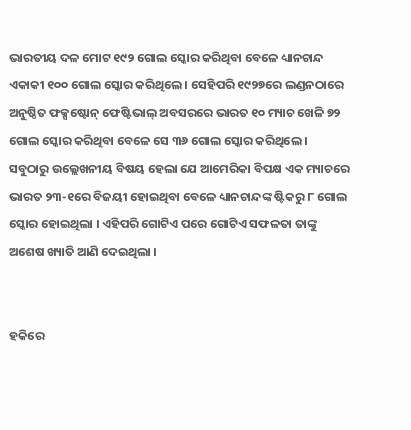ଭାରତୀୟ ଦଳ ମୋଟ ୧୯୨ ଗୋଲ ସ୍କୋର କରିଥିବା ବେଳେ ଧ୍ୟାନଚାନ୍ଦ ଏକାକୀ ୧୦୦ ଗୋଲ ସ୍କୋର କରିଥିଲେ । ସେହିପରି ୧୯୨୭ରେ ଲଣ୍ଡନଠାରେ ଅନୁଷ୍ଠିତ ଫକ୍ସଷ୍ଟୋନ୍ ଫେଷ୍ଟିଭାଲ୍ ଅବସରରେ ଭାରତ ୧୦ ମ୍ୟାଚ ଖେଳି ୭୨ ଗୋଲ ସ୍କୋର କରିଥିବା ବେଳେ ସେ ୩୬ ଗୋଲ ସ୍କୋର କରିଥିଲେ । ସବୁଠାରୁ ଉଲ୍ଲେଖନୀୟ ବିଷୟ ହେଲା ଯେ ଆମେରିକା ବିପକ୍ଷ ଏକ ମ୍ୟାଚରେ ଭାରତ ୨୩-୧ରେ ବିଜୟୀ ହୋଇଥିବା ବେଳେ ଧ୍ୟାନଚାନ୍ଦଙ୍କ ଷ୍ଟିକରୁ ୮ ଗୋଲ ସ୍କୋର ହୋଇଥିଲା । ଏହିପରି ଗୋଟିଏ ପରେ ଗୋଟିଏ ସଫଳତା ତାଙ୍କୁ ଅଶେଷ ଖ୍ୟାତି ଆଣି ଦେଇଥିଲା ।


ହକିରେ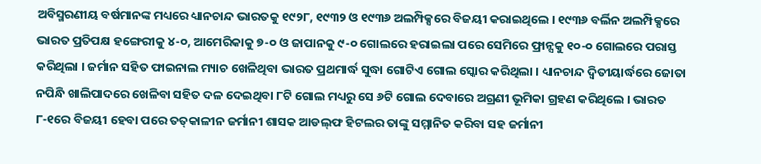ଅବିସ୍ମରଣୀୟ ବର୍ଷମାନଙ୍କ ମଧ୍ୟରେ ଧ୍ୟାନଚାନ୍ଦ ଭାରତକୁ ୧୯୨୮, ୧୯୩୨ ଓ ୧୯୩୬ ଅଲମ୍ପିକ୍ସରେ ବିଜୟୀ କରାଇଥିଲେ । ୧୯୩୬ ବର୍ଲିନ ଅଲମ୍ପିକ୍ସରେ ଭାରତ ପ୍ରତିପକ୍ଷ ହଙ୍ଗେରୀକୁ ୪-୦, ଆମେରିକାକୁ ୭-୦ ଓ ଜାପାନକୁ ୯-୦ ଗୋଲରେ ହରାଇଲା ପରେ ସେମିରେ ଫ୍ରାନ୍ସକୁ ୧୦-୦ ଗୋଲରେ ପରାସ୍ତ କରିଥିଲା । ଜର୍ମାନ ସହିତ ଫାଇନାଲ ମ୍ୟାଚ ଖେଳିଥିବା ଭାରତ ପ୍ରଥମାର୍ଦ୍ଧ ସୁଦ୍ଧା ଗୋଟିଏ ଗୋଲ ସ୍କୋର କରିଥିଲା । ଧ୍ୟାନଚାନ୍ଦ ଦ୍ୱିତୀୟାର୍ଦ୍ଧରେ ଜୋତା ନପିନ୍ଧି ଖାଲିପାଦରେ ଖେଳିବା ସହିତ ଦଳ ଦେଇଥିବା ୮ଟି ଗୋଲ ମଧ୍ୟରୁ ସେ ୬ଟି ଗୋଲ ଦେବାରେ ଅଗ୍ରଣୀ ଭୂମିକା ଗ୍ରହଣ କରିଥିଲେ । ଭାରତ ୮-୧ରେ ବିଜୟୀ ହେବା ପରେ ତତ୍‌କାଳୀନ ଜର୍ମାନୀ ଶାସକ ଆଡଲ୍‌ଫ ହିଟଲର ତାଙ୍କୁ ସମ୍ମାନିତ କରିବା ସହ ଜର୍ମାନୀ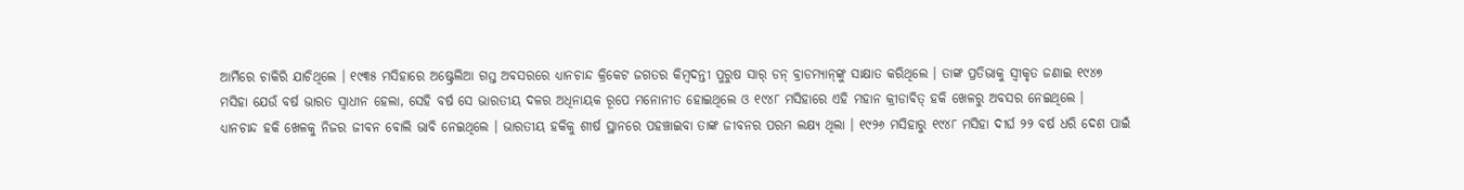ଆର୍ମିରେ ଚାକିରି ଯାଚିଥିଲେ । ୧୯୩୫ ମସିହାରେ ଅଷ୍ଟ୍ରେଲିଆ ଗସ୍ତ ଅବସରରେ ଧ୍ୟାନଚାନ୍ଦ କ୍ରିକେଟ ଜଗତର କିମ୍ବଦନ୍ତୀ ପୁରୁଷ ସାର୍ ଡନ୍ ବ୍ରାଡମ୍ୟାନ୍‌ଙ୍କୁ ସାକ୍ଷାତ କରିଥିଲେ । ତାଙ୍କ ପ୍ରତିଭାକୁ ସ୍ୱୀକୃତ ଜଣାଇ ୧୯୪୭ ମସିହା ଯେଉଁ ବର୍ଷ ଭାରତ ସ୍ୱାଧୀନ ହେଲା, ସେହି ବର୍ଷ ସେ ଭାରତୀୟ ଦଳର ଅଧିନାୟକ ରୂପେ ମନୋନୀତ ହୋଇଥିଲେ ଓ ୧୯୪୮ ମସିହାରେ ଏହି ମହାନ କ୍ରୀଡାବିତ୍ ହକି ଖେଳରୁ ଅବସର ନେଇଥିଲେ ।
ଧ୍ୟାନଚାନ୍ଦ ହକି ଖେଳକୁ ନିଜର ଜୀବନ ବୋଲି ଭାବି ନେଇଥିଲେ । ଭାରତୀୟ ହକିକୁ ଶୀର୍ଷ ସ୍ଥାନରେ ପହଞ୍ଚାଇବା ତାଙ୍କ ଜୀବନର ପରମ ଲକ୍ଷ୍ୟ ଥିଲା । ୧୯୨୬ ମସିହାରୁ ୧୯୪୮ ମସିହା ଦୀର୍ଘ ୨୨ ବର୍ଷ ଧରି ଦେଶ ପାଇଁ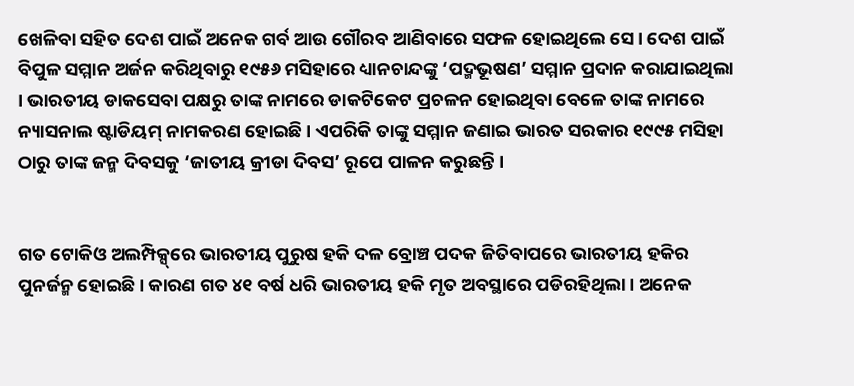ଖେଳିବା ସହିତ ଦେଶ ପାଇଁ ଅନେକ ଗର୍ବ ଆଉ ଗୌରବ ଆଣିବାରେ ସଫଳ ହୋଇଥିଲେ ସେ । ଦେଶ ପାଇଁ ବିପୁଳ ସମ୍ମାନ ଅର୍ଜନ କରିଥିବାରୁ ୧୯୫୬ ମସିହାରେ ଧ୍ୟାନଚାନ୍ଦଙ୍କୁ ‘ପଦ୍ମଭୂଷଣ’ ସମ୍ମାନ ପ୍ରଦାନ କରାଯାଇଥିଲା । ଭାରତୀୟ ଡାକସେବା ପକ୍ଷରୁ ତାଙ୍କ ନାମରେ ଡାକଟିକେଟ ପ୍ରଚଳନ ହୋଇଥିବା ବେଳେ ତାଙ୍କ ନାମରେ ନ୍ୟାସନାଲ ଷ୍ଟାଡିୟମ୍ ନାମକରଣ ହୋଇଛି । ଏପରିକି ତାଙ୍କୁ ସମ୍ମାନ ଜଣାଇ ଭାରତ ସରକାର ୧୯୯୫ ମସିହା ଠାରୁ ତାଙ୍କ ଜନ୍ମ ଦିବସକୁ ‘ଜାତୀୟ କ୍ରୀଡା ଦିବସ’ ରୂପେ ପାଳନ କରୁଛନ୍ତି ।


ଗତ ଟୋକିଓ ଅଲମ୍ପିକ୍ସ୍‌ରେ ଭାରତୀୟ ପୁରୁଷ ହକି ଦଳ ବ୍ରୋଞ୍ଚ ପଦକ ଜିତିବାପରେ ଭାରତୀୟ ହକିର ପୁନର୍ଜନ୍ମ ହୋଇଛି । କାରଣ ଗତ ୪୧ ବର୍ଷ ଧରି ଭାରତୀୟ ହକି ମୃତ ଅବସ୍ଥାରେ ପଡିରହିଥିଲା । ଅନେକ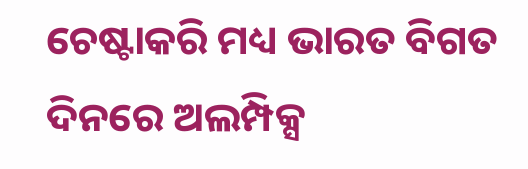ଚେଷ୍ଟାକରି ମଧ୍ୟ ଭାରତ ବିଗତ ଦିନରେ ଅଲମ୍ପିକ୍ସ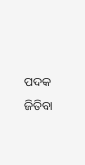ପଦକ ଜିତିବା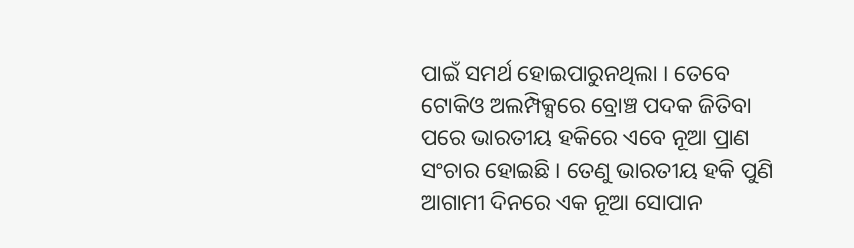ପାଇଁ ସମର୍ଥ ହୋଇପାରୁନଥିଲା । ତେବେ ଟୋକିଓ ଅଲମ୍ପିକ୍ସରେ ବ୍ରୋଞ୍ଚ ପଦକ ଜିତିବା ପରେ ଭାରତୀୟ ହକିରେ ଏବେ ନୂଆ ପ୍ରାଣ ସଂଚାର ହୋଇଛି । ତେଣୁ ଭାରତୀୟ ହକି ପୁଣି ଆଗାମୀ ଦିନରେ ଏକ ନୂଆ ସୋପାନ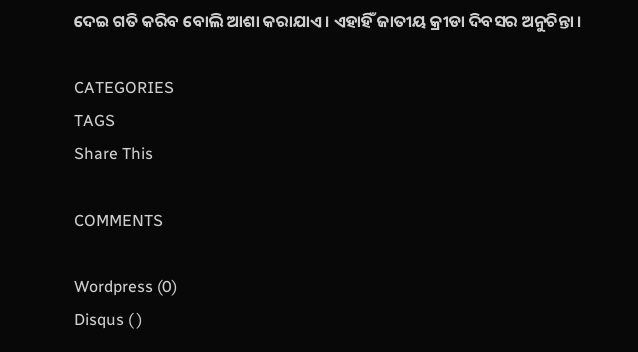ଦେଇ ଗତି କରିବ ବୋଲି ଆଶା କରାଯାଏ । ଏହାହିଁ ଜାତୀୟ କ୍ରୀଡା ଦିବସର ଅନୁଚିନ୍ତା ।

CATEGORIES
TAGS
Share This

COMMENTS

Wordpress (0)
Disqus ( )